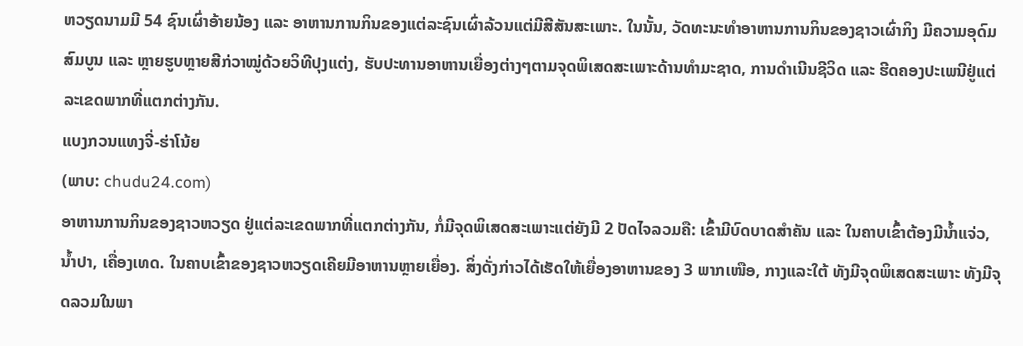ຫວຽດນາມມີ 54 ຊົນເຜົ່າອ້າຍນ້ອງ ແລະ ອາຫານການກິນຂອງແຕ່ລະຊົນເຜົ່າລ້ວນແຕ່ມີສີສັນສະເພາະ. ໃນນັ້ນ, ວັດທະນະທຳອາຫານການກິນຂອງຊາວເຜົ່າກິງ ມີຄວາມອຸດົມສົມບູນ ແລະ ຫຼາຍຮູບຫຼາຍສີກ່ວາໝູ່ດ້ວຍວິທີປຸງແຕ່ງ, ຮັບປະທານອາຫານເຍື່ອງຕ່າງໆຕາມຈຸດພິເສດສະເພາະດ້ານທຳມະຊາດ, ການດຳເນີນຊີວິດ ແລະ ຮີດຄອງປະເພນີຢູ່ແຕ່ລະເຂດພາກທີ່ແຕກຕ່າງກັນ.
ແບງກວນແທງຈີ່-ຮ່າໂນ້ຍ
(ພາບ: chudu24.com)
ອາຫານການກິນຂອງຊາວຫວຽດ ຢູ່ແຕ່ລະເຂດພາກທີ່ແຕກຕ່າງກັນ, ກໍ່ມີຈຸດພິເສດສະເພາະແຕ່ຍັງມີ 2 ປັດໄຈລວມຄື: ເຂົ້າມີບົດບາດສຳຄັນ ແລະ ໃນຄາບເຂົ້າຕ້ອງມີນ້ຳແຈ່ວ, ນ້ຳປາ, ເຄື່ອງເທດ. ໃນຄາບເຂົ້າຂອງຊາວຫວຽດເຄີຍມີອາຫານຫຼາຍເຍື່ອງ. ສິ່ງດັ່ງກ່າວໄດ້ເຮັດໃຫ້ເຍື່ອງອາຫານຂອງ 3 ພາກເໜືອ, ກາງແລະໃຕ້ ທັງມີຈຸດພິເສດສະເພາະ ທັງມີຈຸດລວມໃນພາ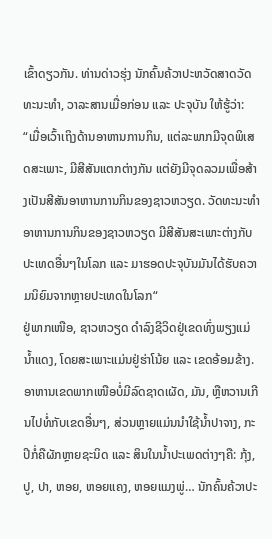ເຂົ້າດຽວກັນ. ທ່ານດ່າວຮຸ່ງ ນັກຄົ້ນຄ້ວາປະຫວັດສາດວັດທະນະທຳ, ວາລະສານເມື່ອກ່ອນ ແລະ ປະຈຸບັນ ໃຫ້ຮູ້ວ່າ:
“ເມື່ອເວົ້າເຖິງດ້ານອາຫານການກິນ, ແຕ່ລະພາກມີຈຸດພິເສດສະເພາະ, ມີສີສັນແຕກຕ່າງກັນ ແຕ່ຍັງມີຈຸດລວມເພື່ອສ້າງເປັນສີສັນອາຫານການກິນຂອງຊາວຫວຽດ. ວັດທະນະທຳອາຫານການກິນຂອງຊາວຫວຽດ ມີສີສັນສະເພາະຕ່າງກັບປະເທດອື່ນໆໃນໂລກ ແລະ ມາຮອດປະຈຸບັນມັນໄດ້ຮັບຄວາມນິຍົມຈາກຫຼາຍປະເທດໃນໂລກ“
ຢູ່ພາກເໜືອ, ຊາວຫວຽດ ດຳລົງຊີວິດຢູ່ເຂດທົ່ງພຽງແມ່ນ້ຳແດງ, ໂດຍສະເພາະແມ່ນຢູ່ຮ່າໂນ້ຍ ແລະ ເຂດອ້ອມຂ້າງ. ອາຫານເຂດພາກເໜືອບໍ່ມີລົດຊາດເຜັດ, ມັນ, ຫຼືຫວານເກີນໄປທໍ່ກັບເຂດອື່ນໆ, ສ່ວນຫຼາຍແມ່ນນຳໃຊ້ນ້ຳປາຈາງ, ກະປິກໍ່ຄືຜັກຫຼາຍຊະນິດ ແລະ ສິນໃນນ້ຳປະເພດຕ່າງໆຄື: ກຸ້ງ, ປູ, ປາ, ຫອຍ, ຫອຍແຄງ, ຫອຍແມງພູ່… ນັກຄົ້ນຄ້ວາປະ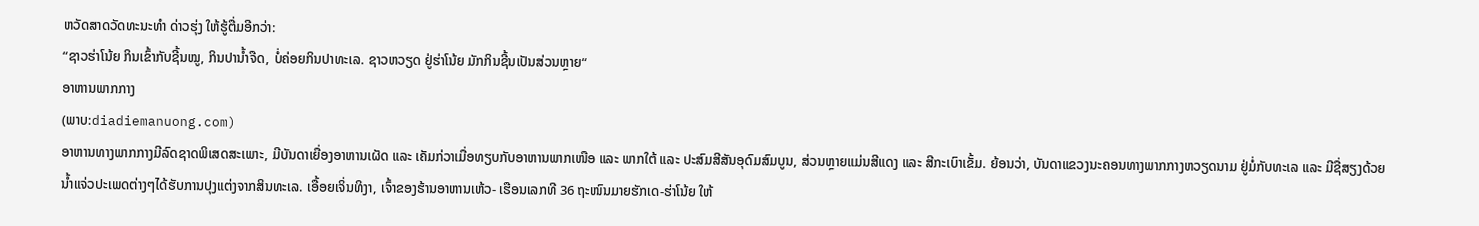ຫວັດສາດວັດທະນະທຳ ດ່າວຮຸ່ງ ໃຫ້ຮູ້ຕື່ມອີກວ່າ:
“ຊາວຮ່າໂນ້ຍ ກິນເຂົ້າກັບຊີ້ນໝູ, ກິນປານ້ຳຈືດ, ບໍ່ຄ່ອຍກິນປາທະເລ. ຊາວຫວຽດ ຢູ່ຮ່າໂນ້ຍ ມັກກິນຊີ້ນເປັນສ່ວນຫຼາຍ“
ອາຫານພາກກາງ
(ພາບ:diadiemanuong.com)
ອາຫານທາງພາກກາງມີລົດຊາດພິເສດສະເພາະ, ມີບັນດາເຍື່ອງອາຫານເຜັດ ແລະ ເຄັມກ່ວາເມື່ອທຽບກັບອາຫານພາກເໜືອ ແລະ ພາກໃຕ້ ແລະ ປະສົມສີສັນອຸດົມສົມບູນ, ສ່ວນຫຼາຍແມ່ນສີແດງ ແລະ ສີກະເບົາເຂັ້ມ. ຍ້ອນວ່າ, ບັນດາແຂວງນະຄອນທາງພາກກາງຫວຽດນາມ ຢູ່ມໍ່ກັບທະເລ ແລະ ມີຊື່ສຽງດ້ວຍນ້ຳແຈ່ວປະເພດຕ່າງໆໄດ້ຮັບການປຸງແຕ່ງຈາກສິນທະເລ. ເອື້ອຍເຈິ່ນທິງາ, ເຈົ້າຂອງຮ້ານອາຫານເຫ້ວ- ເຮືອນເລກທີ 36 ຖະໜົນມາຍຮັກເດ-ຮ່າໂນ້ຍ ໃຫ້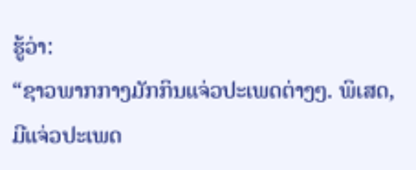ຮູ້ວ່າ:
“ຊາວພາກກາງມັກກິນແຈ່ວປະເພດຕ່າງໆ. ພິເສດ, ມີແຈ່ວປະເພດ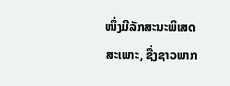ໜຶ່ງມີລັກສະນະພິເສດສະເພາະ, ຊື່ງຊາວພາກ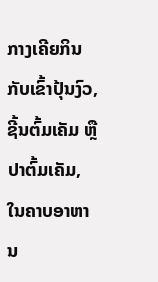ກາງເຄີຍກິນກັບເຂົ້າປຸ້ນງົວ, ຊີ້ນຕົ້ມເຄັມ ຫຼືປາຕົ້ມເຄັມ, ໃນຄາບອາຫານ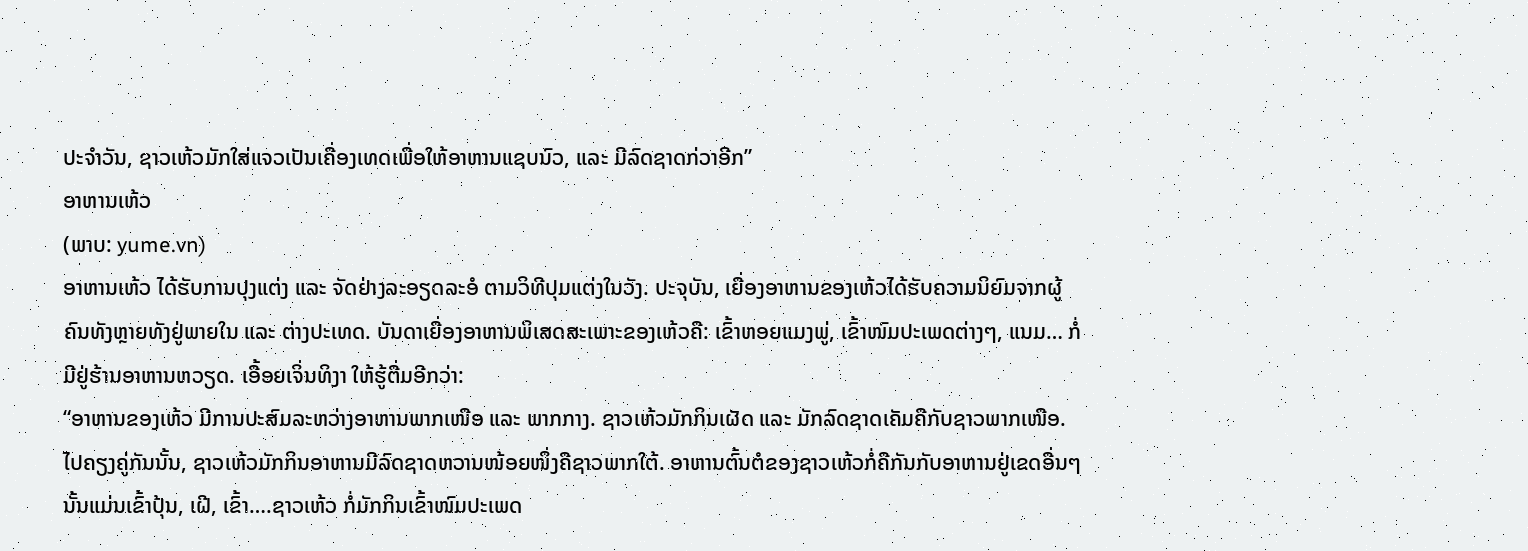ປະຈຳວັນ, ຊາວເຫ້ວມັກໃສ່ແຈວເປັນເຄື່ອງເທດເພື່ອໃຫ້ອາຫານແຊບນົວ, ແລະ ມີລົດຊາດກ່ວາອີກ”
ອາຫານເຫ້ວ
(ພາບ: yume.vn)
ອາຫານເຫ້ວ ໄດ້ຮັບການປຸງແຕ່ງ ແລະ ຈັດຢ່າງລະອຽດລະອໍ ຕາມວິທີປຸມແຕ່ງໃນວັງ. ປະຈຸບັນ, ເຍື່ອງອາຫານຂອງເຫ້ວໄດ້ຮັບຄວາມນິຍົມຈາກຜູ້ຄົນທັງຫຼາຍທັງຢູ່ພາຍໃນ ແລະ ຕ່າງປະເທດ. ບັນດາເຍື່ອງອາຫານພິເສດສະເພາະຂອງເຫ້ວຄື: ເຂົ້າຫອຍແມງພູ່, ເຂົ້າໜົມປະເພດຕ່າງໆ, ແນມ… ກໍ່ມີຢູ່ຮ້ານອາຫານຫວຽດ. ເອື້ອຍເຈິ່ນທິງາ ໃຫ້ຮູ້ຕື່ມອີກວ່າ:
“ອາຫານຂອງເຫ້ວ ມີການປະສົມລະຫວ່າງອາຫານພາກເໜືອ ແລະ ພາກກາງ. ຊາວເຫ້ວມັກກິນເຜັດ ແລະ ມັກລົດຊາດເຄັມຄືກັບຊາວພາກເໜືອ. ໄປຄຽງຄູ່ກັນນັ້ນ, ຊາວເຫ້ວມັກກິນອາຫານມີລົດຊາດຫວານໜ້ອຍໜຶ່ງຄືຊາວພາກໃຕ້. ອາຫານຕົ້ນຕໍຂອງຊາວເຫ້ວກໍ່ຄືກັນກັບອາຫານຢູ່ເຂດອື່ນໆ ນັ້ນແມ່ນເຂົ້າປຸ້ນ, ເຝີ, ເຂົ້າ….ຊາວເຫ້ວ ກໍ່ມັກກິນເຂົ້າໜົມປະເພດ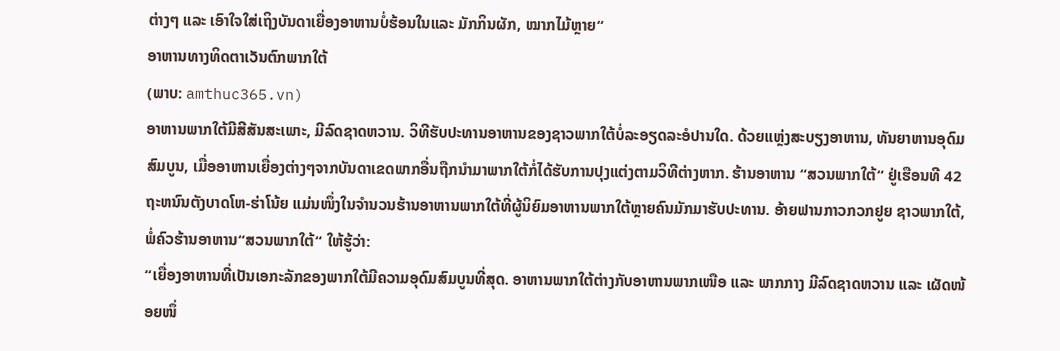ຕ່າງໆ ແລະ ເອົາໃຈໃສ່ເຖິງບັນດາເຍື່ອງອາຫານບໍ່ຮ້ອນໃນແລະ ມັກກິນຜັກ, ໝາກໄມ້ຫຼາຍ“
ອາຫານທາງທິດຕາເວັນຕົກພາກໃຕ້
(ພາບ: amthuc365.vn)
ອາຫານພາກໃຕ້ມີສີສັນສະເພາະ, ມີລົດຊາດຫວານ. ວິທີຮັບປະທານອາຫານຂອງຊາວພາກໃຕ້ບໍ່ລະອຽດລະອໍປານໃດ. ດ້ວຍແຫຼ່ງສະບຽງອາຫານ, ທັນຍາຫານອຸດົມສົມບູນ, ເມື່ອອາຫານເຍື່ອງຕ່າງໆຈາກບັນດາເຂດພາກອື່ນຖືກນຳມາພາກໃຕ້ກໍ່ໄດ້ຮັບການປຸງແຕ່ງຕາມວິທີຕ່າງຫາກ. ຮ້ານອາຫານ “ສວນພາກໃຕ້“ ຢູ່ເຮືອນທີ 42 ຖະຫນົນຕັງບາດໂຫ-ຮ່າໂນ້ຍ ແມ່ນໜຶ່ງໃນຈຳນວນຮ້ານອາຫານພາກໃຕ້ທີ່ຜູ້ນິຍົມອາຫານພາກໃຕ້ຫຼາຍຄົນມັກມາຮັບປະທານ. ອ້າຍຟານກາວກວກຢູຍ ຊາວພາກໃຕ້, ພໍ່ຄົວຮ້ານອາຫານ“ສວນພາກໃຕ້“ ໃຫ້ຮູ້ວ່າ:
“ເຍື່ອງອາຫານທີ່ເປັນເອກະລັກຂອງພາກໃຕ້ມີຄວາມອຸດົມສົມບູນທີ່ສຸດ. ອາຫານພາກໃຕ້ຕ່າງກັບອາຫານພາກເໜືອ ແລະ ພາກກາງ ມີລົດຊາດຫວານ ແລະ ເຜັດໜ້ອຍໜຶ່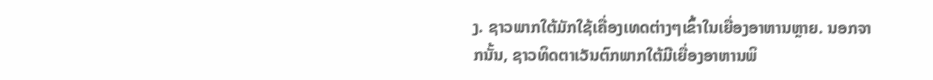ງ. ຊາວພາກໃຕ້ມັກໃຊ້ເຄື່ອງເທດຕ່າງໆເຂົ້າໃນເຍື່ອງອາຫານຫຼາຍ. ນອກຈາກນັ້ນ, ຊາວທິດຕາເວັນຕົກພາກໃຕ້ມີເຍື່ອງອາຫານພິ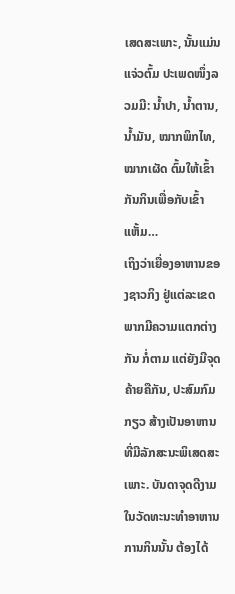ເສດສະເພາະ, ນັ້ນແມ່ນແຈ່ວຕົ້ມ ປະເພດໜຶ່ງລວມມີ: ນ້ຳປາ, ນ້ຳຕານ, ນ້ຳມັນ, ໝາກພິກໄທ, ໝາກເຜັດ ຕົ້ມໃຫ້ເຂົ້າກັນກິນເພື່ອກັບເຂົ້າແຫັ້ມ…
ເຖິງວ່າເຍື່ອງອາຫານຂອງຊາວກິງ ຢູ່ແຕ່ລະເຂດພາກມີຄວາມແຕກຕ່າງກັນ ກໍ່ຕາມ ແຕ່ຍັງມີຈຸດຄ້າຍຄືກັນ, ປະສົມກົມກຽວ ສ້າງເປັນອາຫານທີ່ມີລັກສະນະພິເສດສະເພາະ. ບັນດາຈຸດດີງາມໃນວັດທະນະທຳອາຫານການກິນນັ້ນ ຕ້ອງໄດ້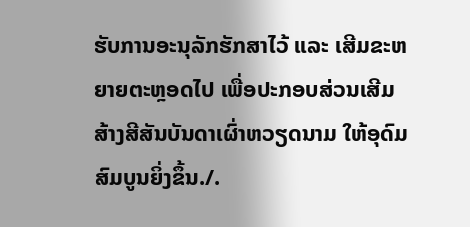ຮັບການອະນຸລັກຮັກສາໄວ້ ແລະ ເສີມຂະຫຍາຍຕະຫຼອດໄປ ເພື່ອປະກອບສ່ວນເສີມສ້າງສີສັນບັນດາເຜົ່າຫວຽດນາມ ໃຫ້ອຸດົມສົມບູນຍິ່ງຂຶ້ນ./.